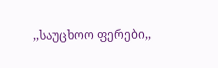,,საუცხოო ფერები,,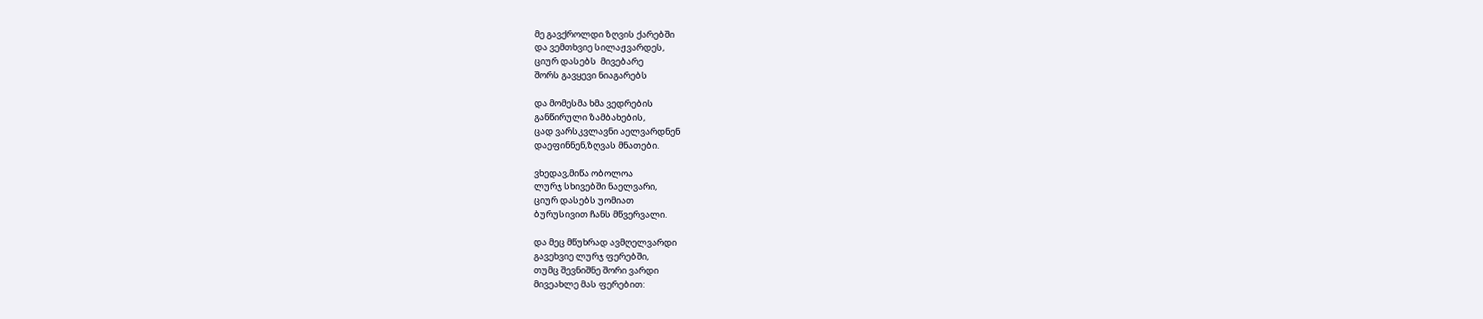მე გავქროლდი ზღვის ქარებში
და ვემთხვიე სილაჟვარდეს,
ციურ დასებს  მივებარე
შორს გავყევი ნიაგარებს

და მომესმა ხმა ვედრების
განწირული ზამბახების,
ცად ვარსკვლავნი აელვარდნენ
დაეფინნენ,ზღვას მნათები.

ვხედავ,მიწა ობოლოა
ლურჯ სხივებში ნაელვარი,
ციურ დასებს უომიათ
ბურუსივით ჩანს მწვერვალი.

და მეც მწუხრად ავმღელვარდი
გავეხვიე ლურჯ ფერებში,
თუმც შევნიშნე შორი ვარდი
მივეახლე მას ფერებით: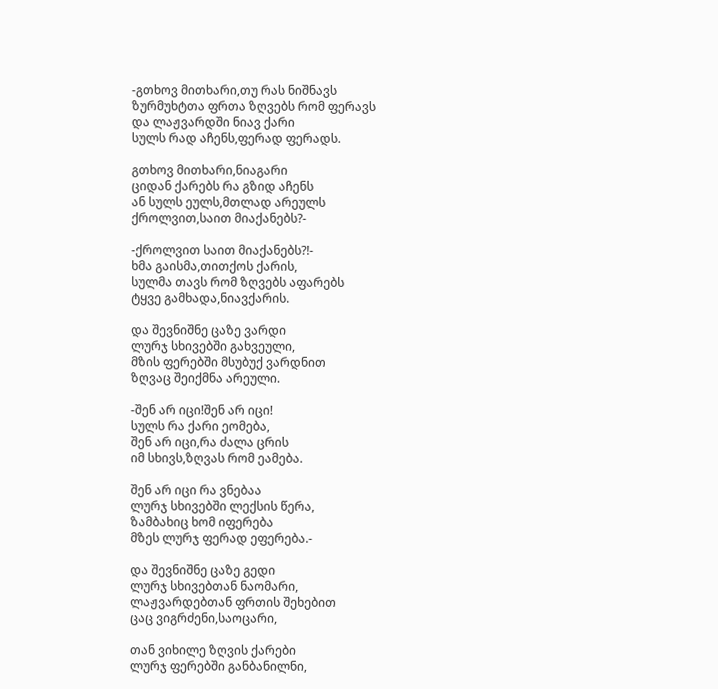-გთხოვ მითხარი,თუ რას ნიშნავს
ზურმუხტთა ფრთა ზღვებს რომ ფერავს
და ლაჟვარდში ნიავ ქარი
სულს რად აჩენს,ფერად ფერადს.

გთხოვ მითხარი,ნიაგარი
ციდან ქარებს რა გზიდ აჩენს
ან სულს ეულს,მთლად არეულს
ქროლვით,საით მიაქანებს?-

-ქროლვით საით მიაქანებს?!-
ხმა გაისმა,თითქოს ქარის,
სულმა თავს რომ ზღვებს აფარებს
ტყვე გამხადა,ნიავქარის.

და შევნიშნე ცაზე ვარდი
ლურჯ სხივებში გახვეული,
მზის ფერებში მსუბუქ ვარდნით
ზღვაც შეიქმნა არეული.

-შენ არ იცი!შენ არ იცი!
სულს რა ქარი ეომება,
შენ არ იცი,რა ძალა ცრის
იმ სხივს,ზღვას რომ ეამება.

შენ არ იცი რა ვნებაა
ლურჯ სხივებში ლექსის წერა,
ზამბახიც ხომ იფერება
მზეს ლურჯ ფერად ეფერება.-

და შევნიშნე ცაზე გედი
ლურჯ სხივებთან ნაომარი,
ლაჟვარდებთან ფრთის შეხებით
ცაც ვიგრძენი,საოცარი,

თან ვიხილე ზღვის ქარები
ლურჯ ფერებში განბანილნი,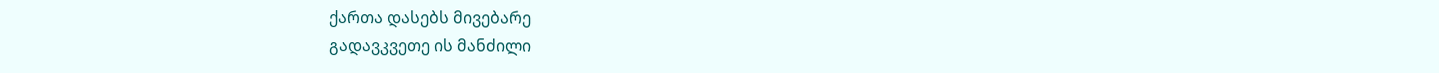ქართა დასებს მივებარე
გადავკვეთე ის მანძილი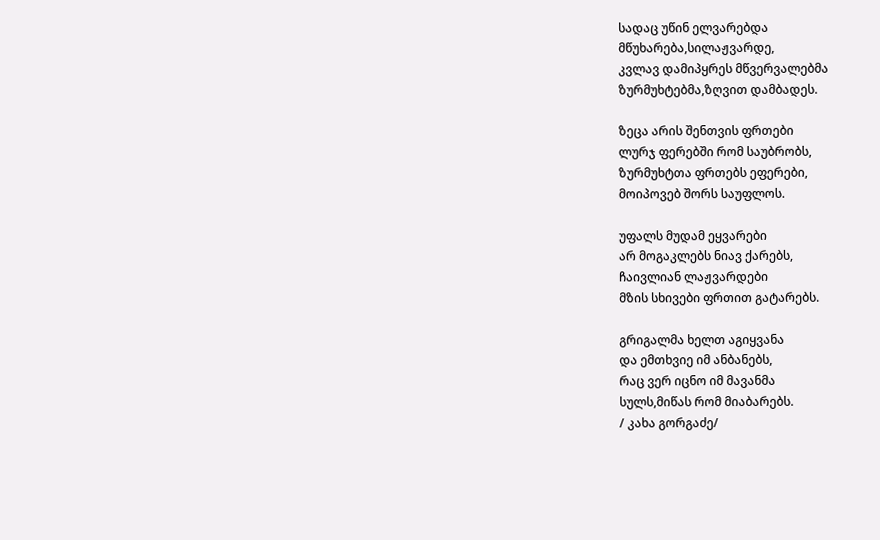სადაც უწინ ელვარებდა
მწუხარება,სილაჟვარდე,
კვლავ დამიპყრეს მწვერვალებმა
ზურმუხტებმა,ზღვით დამბადეს.

ზეცა არის შენთვის ფრთები
ლურჯ ფერებში რომ საუბრობს,
ზურმუხტთა ფრთებს ეფერები,
მოიპოვებ შორს საუფლოს.

უფალს მუდამ ეყვარები
არ მოგაკლებს ნიავ ქარებს,
ჩაივლიან ლაჟვარდები
მზის სხივები ფრთით გატარებს.

გრიგალმა ხელთ აგიყვანა
და ემთხვიე იმ ანბანებს,
რაც ვერ იცნო იმ მავანმა
სულს,მიწას რომ მიაბარებს.
/ კახა გორგაძე/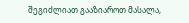შეგიძლიათ გააზიაროთ მასალა,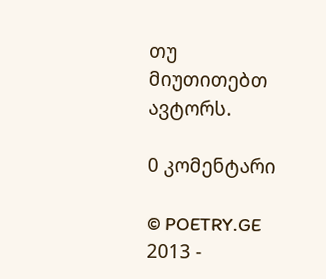თუ მიუთითებთ ავტორს.

0 კომენტარი

© POETRY.GE 2013 -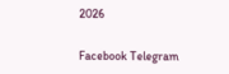2026

Facebook Telegram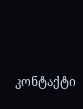კონტაქტი